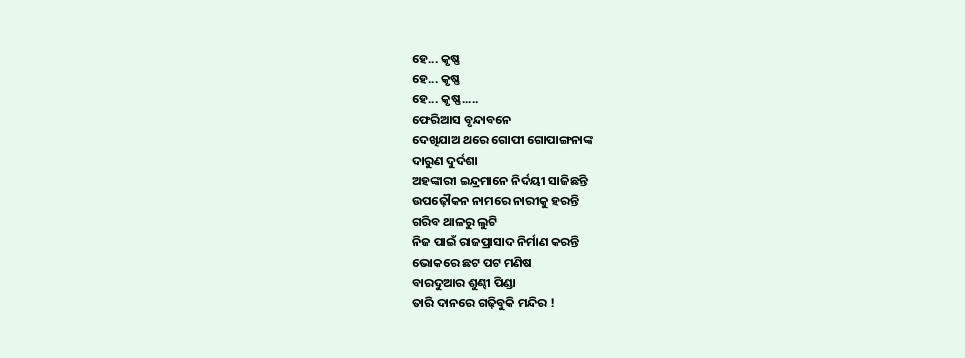ହେ... କୃଷ୍ଣ
ହେ... କୃଷ୍ଣ
ହେ... କୃଷ୍ଣ.....
ଫେରିଆସ ବୃନ୍ଦାବନେ
ଦେଖିଯାଅ ଥରେ ଗୋପୀ ଗୋପାଙ୍ଗନାଙ୍କ
ଦାରୁଣ ଦୁର୍ଦଶା
ଅହଙ୍କାରୀ ଇନ୍ଦ୍ରମାନେ ନିର୍ଦୟୀ ସାଜିଛନ୍ତି
ଉପଢ଼ୌକନ ନାମରେ ନାରୀକୁ ହରନ୍ତି
ଗରିବ ଥାଳରୁ ଲୁଟି
ନିଜ ପାଇଁ ରାଜପ୍ରାସାଦ ନିର୍ମାଣ କରନ୍ତି
ଭୋକରେ ଛଟ ପଟ ମଣିଷ
ବାରଦୁଆର ଶୁଣ୍ଢୀ ପିଣ୍ଡା
ତାରି ଦାନରେ ଗଢ଼ିବୁକି ମନ୍ଦିର !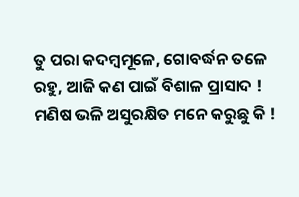ତୁ ପରା କଦମ୍ବମୂଳେ, ଗୋବର୍ଦ୍ଧନ ତଳେ
ରହୁ, ଆଜି କଣ ପାଇଁ ବିଶାଳ ପ୍ରାସାଦ !
ମଣିଷ ଭଳି ଅସୁରକ୍ଷିତ ମନେ କରୁଛୁ କି !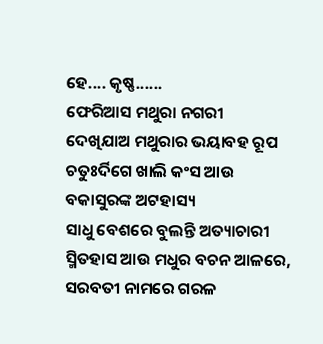ହେ.... କୃଷ୍ଣ......
ଫେରିଆସ ମଥୁରା ନଗରୀ
ଦେଖିଯାଅ ମଥୁରାର ଭୟାବହ ରୂପ
ଚତୁଃର୍ଦିଗେ ଖାଲି କଂସ ଆଉ
ବକାସୁରଙ୍କ ଅଟହାସ୍ୟ
ସାଧୁ ବେଶରେ ବୁଲନ୍ତି ଅତ୍ୟାଚାରୀ
ସ୍ମିତହାସ ଆଉ ମଧୁର ବଚନ ଆଳରେ,
ସରବତୀ ନାମରେ ଗରଳ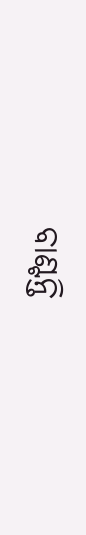ବାଣ୍ଟନ୍ତି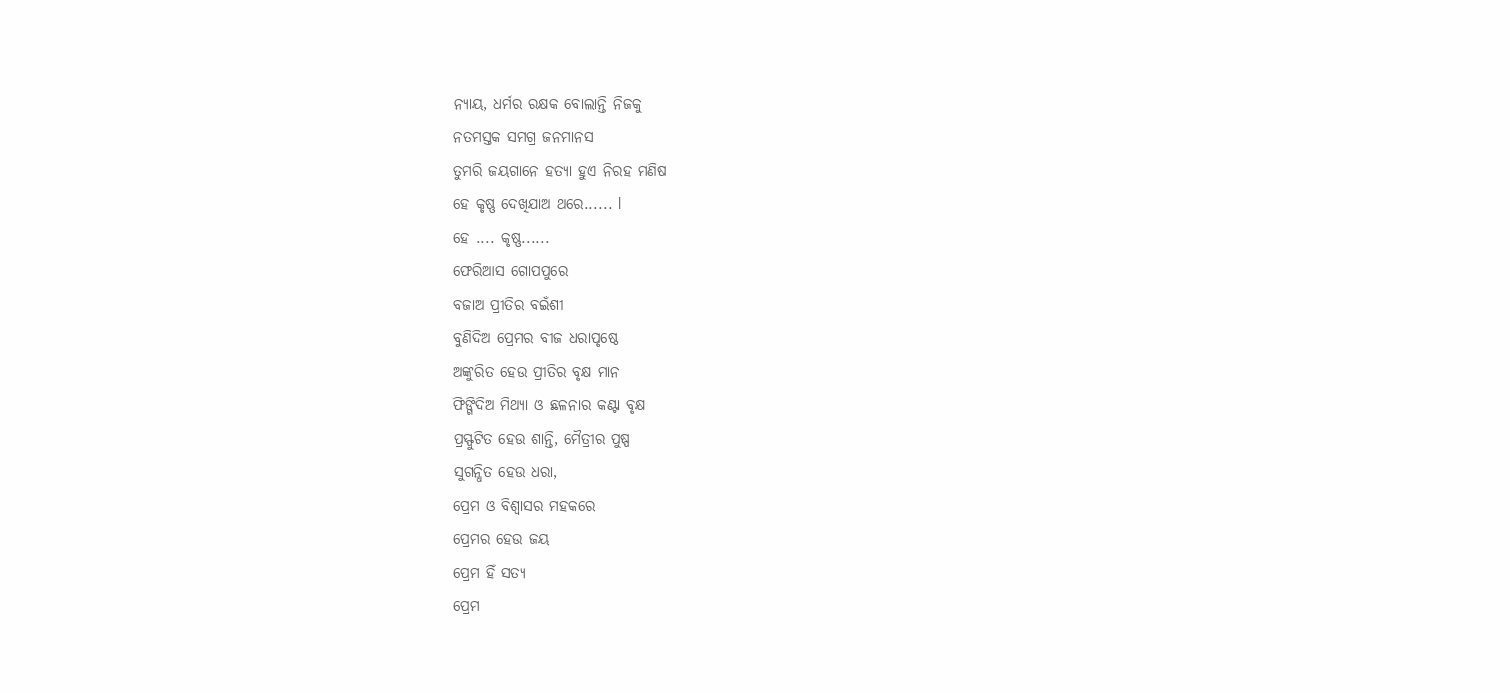ନ୍ୟାୟ, ଧର୍ମର ରକ୍ଷକ ବୋଲାନ୍ତି ନିଜକୁ
ନତମସ୍ତକ ସମଗ୍ର ଜନମାନସ
ତୁମରି ଜୟଗାନେ ହତ୍ୟା ହୁଏ ନିରହ ମଣିଷ
ହେ କୃଷ୍ଣ ଦେଖିଯାଅ ଥରେ...... l
ହେ .... କୃଷ୍ଣ......
ଫେରିଆସ ଗୋପପୁରେ
ବଜାଅ ପ୍ରୀତିର ବଇଁଶୀ
ବୁଣିଦିଅ ପ୍ରେମର ବୀଜ ଧରାପୃଷ୍ଠେ
ଅଙ୍କୁରିତ ହେଉ ପ୍ରୀତିର ବୃକ୍ଷ ମାନ
ଫିଙ୍ଗିଦିଅ ମିଥ୍ୟା ଓ ଛଳନାର କଣ୍ଟା ବୃକ୍ଷ
ପ୍ରସ୍ଫୁଟିତ ହେଉ ଶାନ୍ତି, ମୈତ୍ରୀର ପୁଷ୍ପ
ସୁଗନ୍ଧିତ ହେଉ ଧରା,
ପ୍ରେମ ଓ ବିଶ୍ୱାସର ମହକରେ
ପ୍ରେମର ହେଉ ଜୟ
ପ୍ରେମ ହିଁ ସତ୍ୟ
ପ୍ରେମ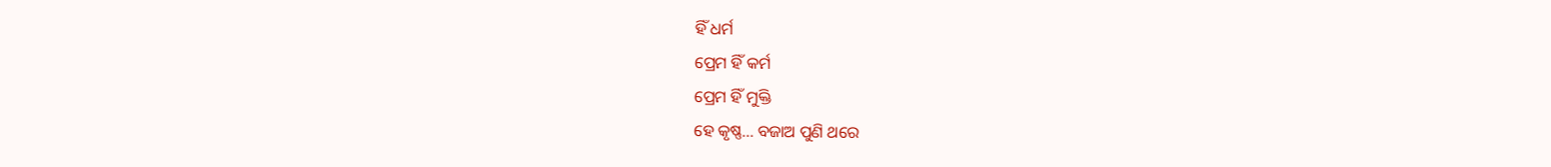ହିଁ ଧର୍ମ
ପ୍ରେମ ହିଁ କର୍ମ
ପ୍ରେମ ହିଁ ମୁକ୍ତି
ହେ କୃଷ୍ଣ... ବଜାଅ ପୁଣି ଥରେ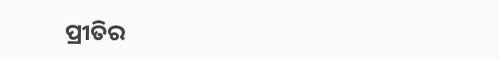ପ୍ରୀତିର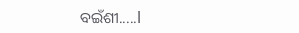ବଇଁଶୀ.....l